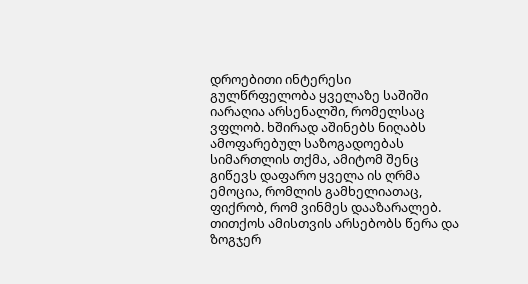დროებითი ინტერესი
გულწრფელობა ყველაზე საშიში იარაღია არსენალში, რომელსაც ვფლობ. ხშირად აშინებს ნიღაბს ამოფარებულ საზოგადოებას სიმართლის თქმა, ამიტომ შენც გიწევს დაფარო ყველა ის ღრმა ემოცია, რომლის გამხელიათაც, ფიქრობ, რომ ვინმეს დააზარალებ. თითქოს ამისთვის არსებობს წერა და ზოგჯერ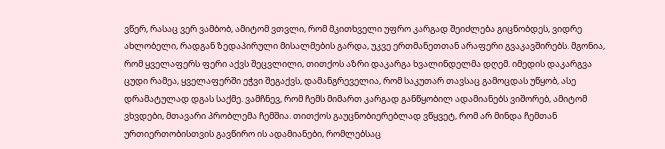ვწერ, რასაც ვერ ვამბობ, ამიტომ ვთვლი, რომ მკითხველი უფრო კარგად შეიძლება გიცნობდეს, ვიდრე ახლობელი, რადგან ზედაპირული მისალმების გარდა, უკვე ერთმანეთთან არაფერი გვაკავშირებს. მგონია, რომ ყველაფერს ფერი აქვს შეცვლილი, თითქოს აზრი დაკარგა ხვალინდელმა დღემ. იმედის დაკარგვა ცუდი რამეა, ყველაფერში ეჭვი შეგაქვს, დამანგრეველია, რომ საკუთარ თავსაც გამოცდას უწყობ, ასე დრამატულად დგას საქმე. ვამჩნევ, რომ ჩემს მიმართ კარგად განწყობილ ადამიანებს ვიშორებ, ამიტომ ვხვდები, მთავარი პრობლემა ჩემშია. თითქოს გაუცნობიერებლად ვწყვეტ, რომ არ მინდა ჩემთან ურთიერთობისთვის გავწირო ის ადამიანები, რომლებსაც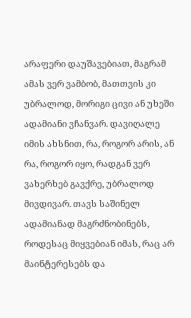არაფერი დაუშავებიათ, მაგრამ ამას ვერ ვამბობ, მათთვის კი უბრალოდ, მორიგი ცივი ან უხეში ადამიანი ვჩანვარ. დავიღალე იმის ახსნით, რა, როგორ არის, ან რა, როგორ იყო, რადგან ვერ ვახერხებ გავქრე, უბრალოდ მივდივარ. თავს საშინელ ადამიანად მაგრძნობინებს, როდესაც მიყვებიან იმას, რაც არ მაინტერესებს და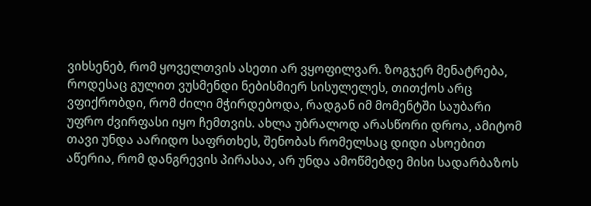ვიხსენებ, რომ ყოველთვის ასეთი არ ვყოფილვარ. ზოგჯერ მენატრება, როდესაც გულით ვუსმენდი ნებისმიერ სისულელეს, თითქოს არც ვფიქრობდი, რომ ძილი მჭირდებოდა, რადგან იმ მომენტში საუბარი უფრო ძვირფასი იყო ჩემთვის. ახლა უბრალოდ არასწორი დროა, ამიტომ თავი უნდა აარიდო საფრთხეს, შენობას რომელსაც დიდი ასოებით აწერია, რომ დანგრევის პირასაა, არ უნდა ამოწმებდე მისი სადარბაზოს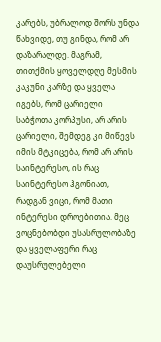კარებს, უბრალოდ შორს უნდა წახვიდე, თუ გინდა, რომ არ დაზარალდე. მაგრამ, თითქმის ყოველდღე მესმის კაკუნი კარზე და ყველა იგებს, რომ ცარიელი საბჭოთა კორპუსი, არ არის ცარიელი, შემდეგ კი მიწევს იმის მტკიცება, რომ არ არის საინტერესო, ის რაც საინტერესო ჰგონიათ, რადგან ვიცი, რომ მათი ინტერესი დროებითია. მეც ვოცნებობდი უსასრულობაზე და ყველაფერი რაც დაუსრულებელი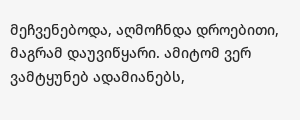მეჩვენებოდა, აღმოჩნდა დროებითი, მაგრამ დაუვიწყარი. ამიტომ ვერ ვამტყუნებ ადამიანებს,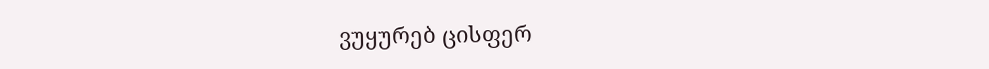ვუყურებ ცისფერ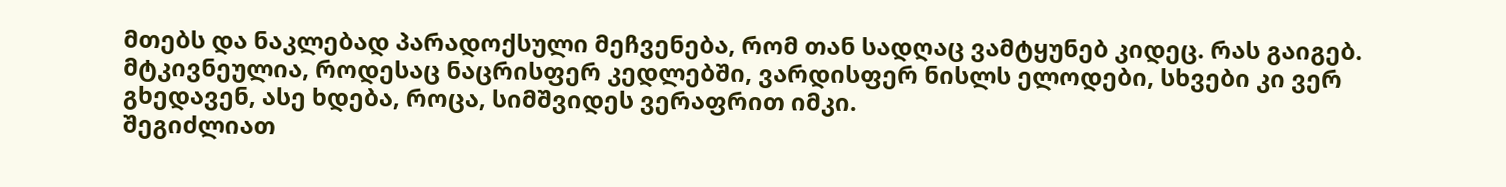მთებს და ნაკლებად პარადოქსული მეჩვენება, რომ თან სადღაც ვამტყუნებ კიდეც. რას გაიგებ. მტკივნეულია, როდესაც ნაცრისფერ კედლებში, ვარდისფერ ნისლს ელოდები, სხვები კი ვერ გხედავენ, ასე ხდება, როცა, სიმშვიდეს ვერაფრით იმკი.
შეგიძლიათ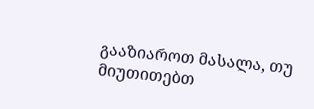გააზიაროთ მასალა, თუ მიუთითებთ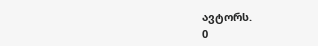ავტორს.
0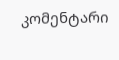კომენტარი